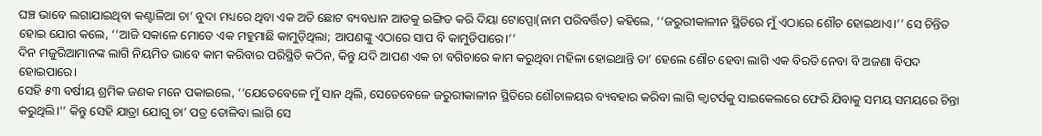ଘଞ୍ଚ ଭାବେ ଲଗାଯାଇଥିବା କଣ୍ଟାଳିଆ ଚା’ ବୁଦା ମଧ୍ୟରେ ଥିବା ଏକ ଅତି ଛୋଟ ବ୍ୟବଧାନ ଆଡକୁ ଇଙ୍ଗିତ କରି ଦିୟା ଟୋପ୍ପୋ(ନାମ ପରିବର୍ତ୍ତିତ) କହିଲେ, ‘‘ଜରୁରୀକାଳୀନ ସ୍ଥିତିରେ ମୁଁ ଏଠାରେ ଶୌଚ ହୋଇଥାଏ।’’ ସେ ଚିନ୍ତିତ ହୋଇ ଯୋଗ କଲେ, ‘‘ଆଜି ସକାଳେ ମୋତେ ଏକ ମହୁମାଛି କାମୁଡ଼ିଥିଲା; ଆପଣଙ୍କୁ ଏଠାରେ ସାପ ବି କାମୁଡିପାରେ।’’
ଦିନ ମଜୁରିଆମାନଙ୍କ ଲାଗି ନିୟମିତ ଭାବେ କାମ କରିବାର ପରିସ୍ଥିତି କଠିନ, କିନ୍ତୁ ଯଦି ଆପଣ ଏକ ଚା ବଗିଚାରେ କାମ କରୁଥିବା ମହିଳା ହୋଇଥାନ୍ତି ତା’ ହେଲେ ଶୌଚ ହେବା ଲାଗି ଏକ ବିରତି ନେବା ବି ଅଜଣା ବିପଦ ହୋଇପାରେ।
ସେହି ୫୩ ବର୍ଷୀୟ ଶ୍ରମିକ ଜଣକ ମନେ ପକାଇଲେ, ‘‘ଯେତେବେଳେ ମୁଁ ସାନ ଥିଲି, ସେତେବେଳେ ଜରୁରୀକାଳୀନ ସ୍ଥିତିରେ ଶୌଚାଳୟର ବ୍ୟବହାର କରିବା ଲାଗି କ୍ୱାଟର୍ସକୁ ସାଇକେଲରେ ଫେରି ଯିବାକୁ ସମୟ ସମୟରେ ଚିନ୍ତା କରୁଥିଲି।’’ କିନ୍ତୁ ସେହି ଯାତ୍ରା ଯୋଗୁ ଚା’ ପତ୍ର ତୋଳିବା ଲାଗି ସେ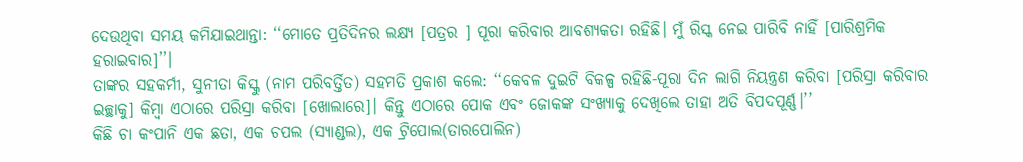ଦେଉଥିବା ସମୟ କମିଯାଇଥାନ୍ତା: ‘‘ମୋତେ ପ୍ରତିଦିନର ଲକ୍ଷ୍ୟ [ପତ୍ରର ] ପୂରା କରିବାର ଆବଶ୍ୟକତା ରହିଛି। ମୁଁ ରିସ୍କ ନେଇ ପାରିବି ନାହିଁ [ପାରିଶ୍ରମିକ ହରାଇବାର]’’।
ତାଙ୍କର ସହକର୍ମୀ, ସୁନୀତା କିସ୍କୁ (ନାମ ପରିବର୍ତ୍ତିତ) ସହମତି ପ୍ରକାଶ କଲେ: ‘‘କେବଳ ଦୁଇଟି ବିକଳ୍ପ ରହିଛି-ପୂରା ଦିନ ଲାଗି ନିୟନ୍ତ୍ରଣ କରିବା [ପରିସ୍ରା କରିବାର ଇଚ୍ଛାକୁ] କିମ୍ବା ଏଠାରେ ପରିସ୍ରା କରିବା [ଖୋଲାରେ]। କିନ୍ତୁ ଏଠାରେ ପୋକ ଏବଂ ଜୋକଙ୍କ ସଂଖ୍ୟାକୁ ଦେଖିଲେ ତାହା ଅତି ବିପଦପୂର୍ଣ୍ଣ।’’
କିଛି ଚା କଂପାନି ଏକ ଛତା, ଏକ ଚପଲ (ସ୍ୟାଣ୍ଡଲ), ଏକ ଟ୍ରିପୋଲ(ତାରପୋଲିନ)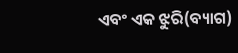ଏବଂ ଏକ ଝୁରି(ବ୍ୟାଗ)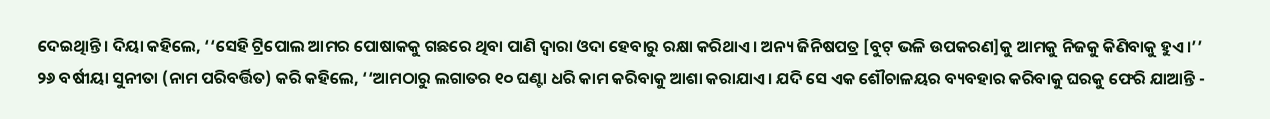ଦେଇଥିାନ୍ତି। ଦିୟା କହିଲେ, ‘‘ସେହି ଟ୍ରିପୋଲ ଆମର ପୋଷାକକୁ ଗଛରେ ଥିବା ପାଣି ଦ୍ୱାରା ଓଦା ହେବାରୁ ରକ୍ଷା କରିଥାଏ। ଅନ୍ୟ ଜିନିଷପତ୍ର [ବୁଟ୍ ଭଳି ଉପକରଣ]କୁ ଆମକୁ ନିଜକୁ କିଣିବାକୁ ହୁଏ।’’
୨୬ ବର୍ଷୀୟା ସୁନୀତା (ନାମ ପରିବର୍ତ୍ତିତ) କରି କହିଲେ, ‘‘ଆମଠାରୁ ଲଗାତର ୧୦ ଘଣ୍ଟା ଧରି କାମ କରିବାକୁ ଆଶା କରାଯାଏ। ଯଦି ସେ ଏକ ଶୌଚାଳୟର ବ୍ୟବହାର କରିବାକୁ ଘରକୁ ଫେରି ଯାଆନ୍ତି -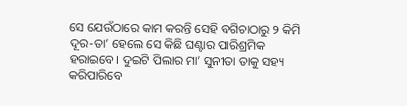ସେ ଯେଉଁଠାରେ କାମ କରନ୍ତି ସେହି ବଗିଚାଠାରୁ ୨ କିମି ଦୂର-ତା’ ହେଲେ ସେ କିଛି ଘଣ୍ଟାର ପାରିଶ୍ରମିକ ହରାଇବେ। ଦୁଇଟି ପିଲାର ମା’ ସୁନୀତା ତାକୁ ସହ୍ୟ କରିପାରିବେ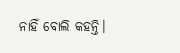ନାହିଁ ବୋଲି କହନ୍ତି।